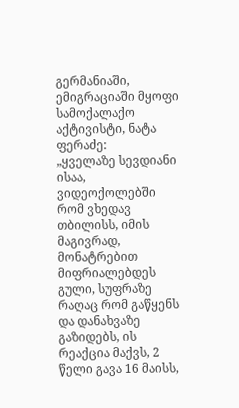გერმანიაში, ემიგრაციაში მყოფი სამოქალაქო აქტივისტი, ნატა ფერაძე:
„ყველაზე სევდიანი ისაა, ვიდეოქოლებში რომ ვხედავ თბილისს, იმის მაგივრად, მონატრებით მიფრიალებდეს გული, სუფრაზე რაღაც რომ გაწყენს და დანახვაზე გაზიდებს, ის რეაქცია მაქვს, 2 წელი გავა 16 მაისს,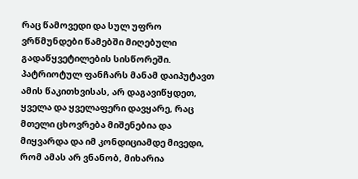რაც წამოვედი და სულ უფრო ვრწმუნდები წამებში მიღებული გადაწყვეტილების სისწორეში.
პატრიოტულ ფანჩარს მანამ დაიპუტავთ ამის წაკითხვისას, არ დაგავიწყდეთ, ყველა და ყველაფერი დავყარე, რაც მთელი ცხოვრება მიშენებია და მიყვარდა და იმ კონდიციამდე მივედი, რომ ამას არ ვნანობ, მიხარია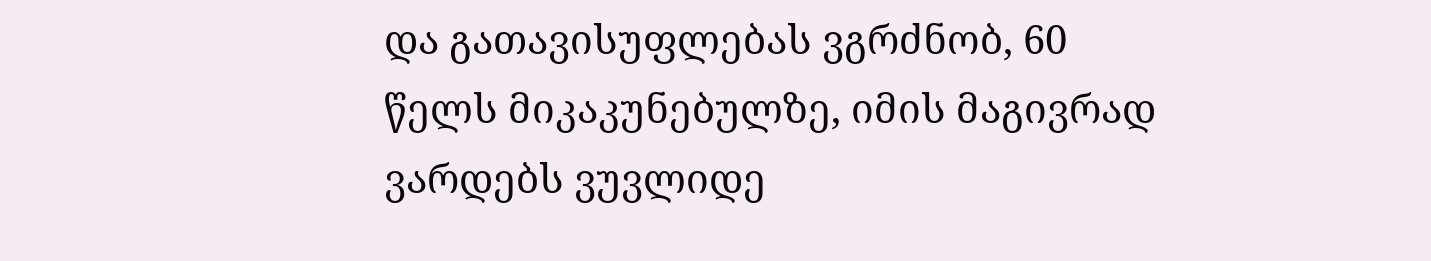და გათავისუფლებას ვგრძნობ, 60 წელს მიკაკუნებულზე, იმის მაგივრად ვარდებს ვუვლიდე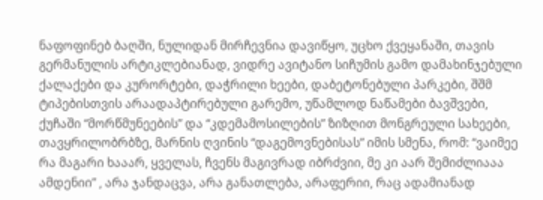ნაფოფინებ ბაღში, ნულიდან მირჩევნია დავიწყო, უცხო ქვეყანაში, თავის გერმანულის არტიკლებიანად, ვიდრე ავიტანო სიჩუმის გამო დამახინჯებული ქალაქები და კურორტები, დაჭრილი ხეები, დაბეტონებული პარკები, შშმ ტიპებისთვის არაადაპტირებული გარემო, უწამლოდ ნაწამები ბავშვები, ქუჩაში “მორწმუნეების” და “კდემამოსილების” ზიზღით მონგრეული სახეები, თავყრილობრბზე, მარნის ღვინის “დაგემოვნებისას” იმის სმენა, რომ: “ვაიმეე რა მაგარი ხააარ, ყველას, ჩვენს მაგივრად იბრძვიი, მე კი აარ შემიძლიააა ამდენიი” , არა ჯანდაცვა, არა განათლება, არაფერიი, რაც ადამიანად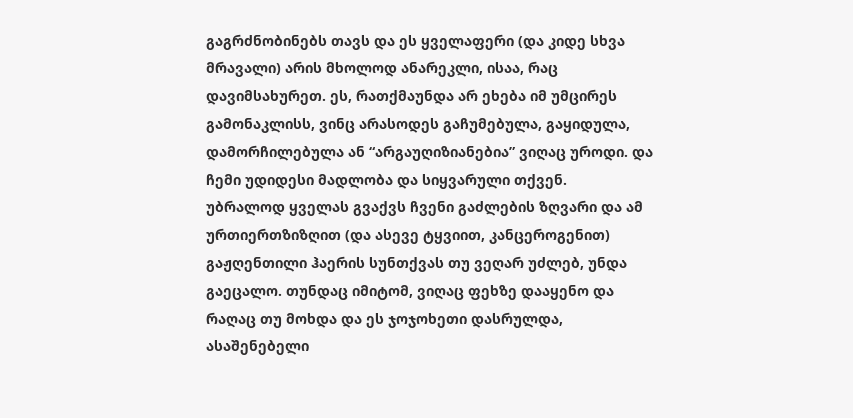გაგრძნობინებს თავს და ეს ყველაფერი (და კიდე სხვა მრავალი) არის მხოლოდ ანარეკლი, ისაა, რაც დავიმსახურეთ. ეს, რათქმაუნდა არ ეხება იმ უმცირეს გამონაკლისს, ვინც არასოდეს გაჩუმებულა, გაყიდულა, დამორჩილებულა ან “არგაუღიზიანებია” ვიღაც უროდი. და ჩემი უდიდესი მადლობა და სიყვარული თქვენ.
უბრალოდ ყველას გვაქვს ჩვენი გაძლების ზღვარი და ამ ურთიერთზიზღით (და ასევე ტყვიით, კანცეროგენით) გაჟღენთილი ჰაერის სუნთქვას თუ ვეღარ უძლებ, უნდა გაეცალო. თუნდაც იმიტომ, ვიღაც ფეხზე დააყენო და რაღაც თუ მოხდა და ეს ჯოჯოხეთი დასრულდა, ასაშენებელი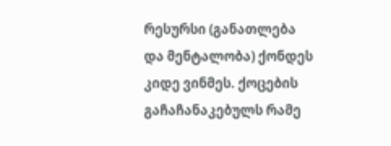რესურსი (განათლება და მენტალობა) ქონდეს კიდე ვინმეს. ქოცების გაჩაჩანაკებულს რამე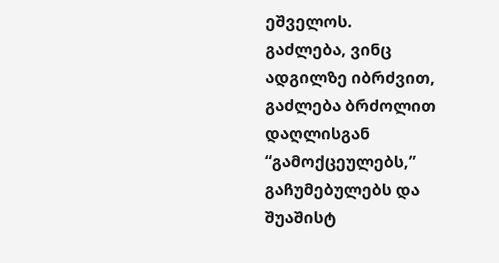ეშველოს.
გაძლება, ვინც ადგილზე იბრძვით,
გაძლება ბრძოლით დაღლისგან “გამოქცეულებს,” გაჩუმებულებს და შუაშისტ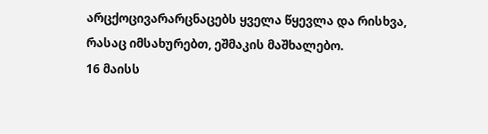არცქოცივარარცნაცებს ყველა წყევლა და რისხვა, რასაც იმსახურებთ, ეშმაკის მაშხალებო.
16 მაისს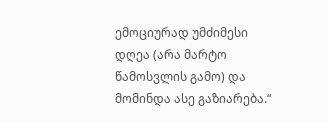ემოციურად უმძიმესი დღეა (არა მარტო წამოსვლის გამო) და მომინდა ასე გაზიარება.“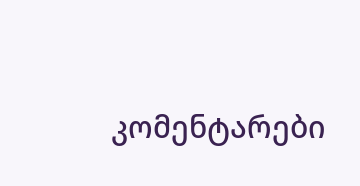კომენტარები